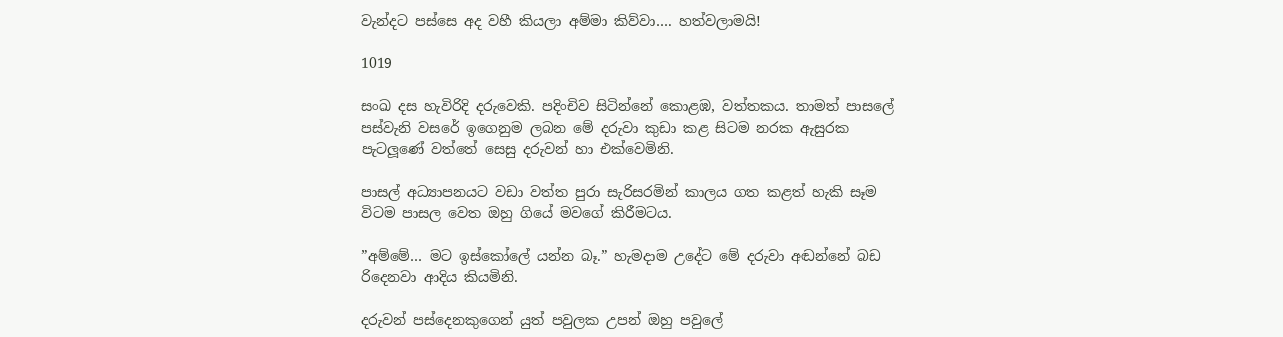වැන්දට පස්සෙ අද වහී කියලා අම්මා කිව්වා…. හත්වලාමයි!

1019

සංඛ දස හැවිරිදි දරුවෙකි. පදිංචිව සිටින්නේ කොළඹ, වත්තකය. තාමත් පාසලේ පස්වැනි වසරේ ඉගෙනුම ලබන මේ දරුවා කුඩා කළ සිටම නරක ඇසුරක පැටලූණේ වත්තේ සෙසු දරුවන් හා එක්වෙමිනි.

පාසල් අධ්‍යාපනයට වඩා වත්ත පුරා සැරිසරමින් කාලය ගත කළත් හැකි සෑම විටම පාසල වෙත ඔහු ගියේ මවගේ කිරීමටය.

”අම්මේ… මට ඉස්කෝලේ යන්න බෑ.” හැමදාම උදේට මේ දරුවා අඬන්නේ බඩ රිදෙනවා ආදිය කියමිනි.

දරුවන් පස්දෙනකුගෙන් යුත් පවුලක උපන් ඔහු පවුලේ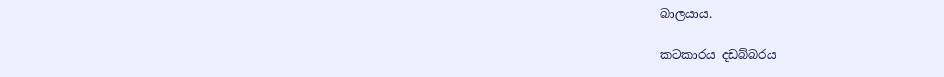බාලයාය.

කටකාරය දඩබ්බරය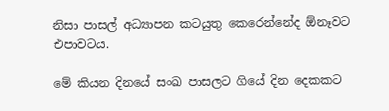නිසා පාසල් අධ්‍යාපන කටයුතු කෙරෙන්නේද ඕනෑවට එපාවටය.

මේ කියන දිනයේ සංඛ පාසලට ගියේ දින දෙකකට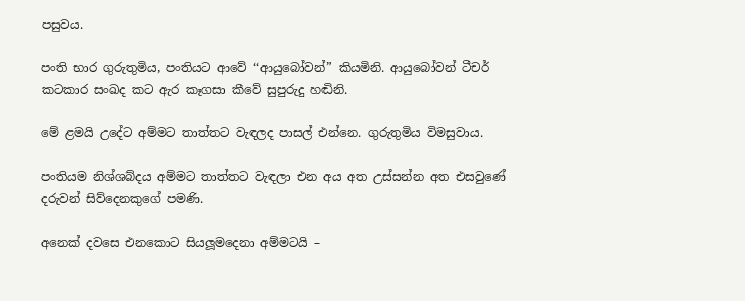පසුවය.

පංති භාර ගුරුතුමිය, පංතියට ආවේ ‘‘ආයුබෝවන්” කියමිනි. ආයුබෝවන් ටීචර් කටකාර සංඛද කට ඇර කෑගසා කීවේ සුපුරුදු හඬිනි.

මේ ළමයි උදේට අම්මට තාත්තට වැඳලද පාසල් එන්නෙ. ගුරුතුමිය විමසුවාය.

පංතියම නිශ්ශබ්දය අම්මට තාත්තට වැඳලා එන අය අත උස්සන්න අත එසවුණේ දරුවන් සිව්දෙනකුගේ පමණි.

අනෙක් දවසෙ එනකොට සියලූමදෙනා අම්මටයි –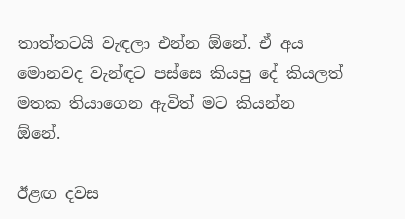තාත්තටයි වැඳලා එන්න ඕනේ. ඒ අය මොනවද වැන්ඳට පස්සෙ කියපු දේ කියලත් මතක තියාගෙන ඇවිත් මට කියන්න ඕනේ.

ඊළඟ දවස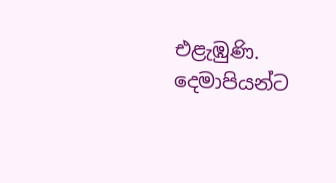එළැඹුණි. දෙමාපියන්ට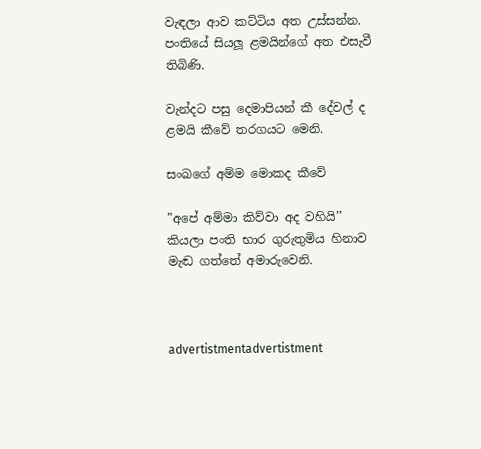වැඳලා ආව කට්ටිය අත උස්සන්න. පංතියේ සියලූ ළමයින්ගේ අත එසැවී තිබිණි.

වැන්දට පසු දෙමාපියන් කී දේවල් ද ළමයි කීවේ තරගයට මෙනි.

සංඛගේ අම්ම මොකද කීවේ

”අපේ අම්මා කිව්වා අද වහියි’’ කියලා පංති භාර ගුරුතුමිය හිනාව මැඬ ගත්තේ අමාරුවෙනි.



advertistmentadvertistment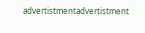advertistmentadvertistment